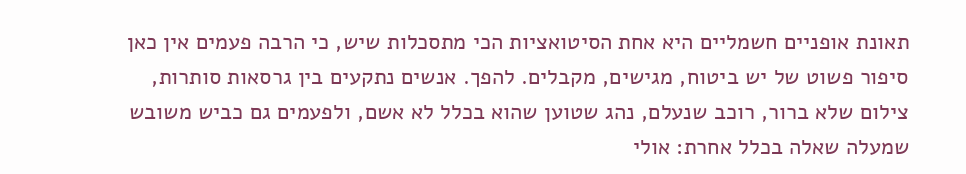תאונת אופניים חשמליים היא אחת הסיטואציות הכי מתסכלות שיש, כי הרבה פעמים אין כאן סיפור פשוט של יש ביטוח, מגישים, מקבלים. להפך. אנשים נתקעים בין גרסאות סותרות, צילום שלא ברור, רוכב שנעלם, נהג שטוען שהוא בכלל לא אשם, ולפעמים גם כביש משובש שמעלה שאלה בכלל אחרת: אולי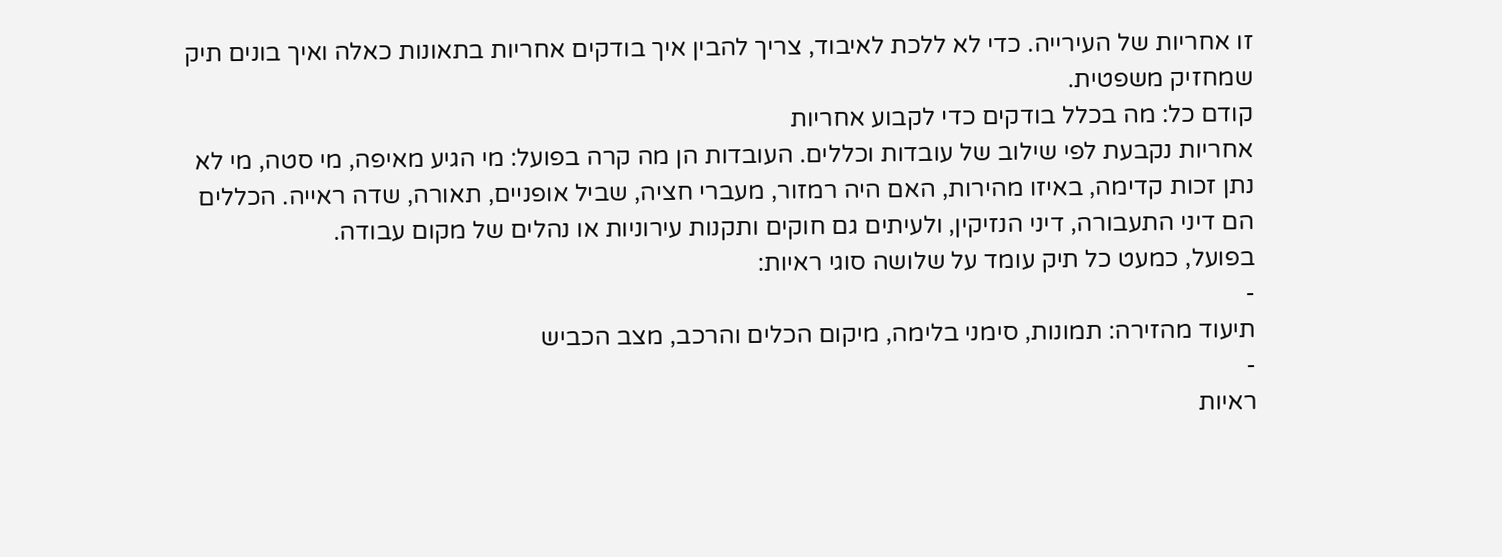זו אחריות של העירייה. כדי לא ללכת לאיבוד, צריך להבין איך בודקים אחריות בתאונות כאלה ואיך בונים תיק שמחזיק משפטית.
קודם כל: מה בכלל בודקים כדי לקבוע אחריות
אחריות נקבעת לפי שילוב של עובדות וכללים. העובדות הן מה קרה בפועל: מי הגיע מאיפה, מי סטה, מי לא נתן זכות קדימה, באיזו מהירות, האם היה רמזור, מעברי חציה, שביל אופניים, תאורה, שדה ראייה. הכללים הם דיני התעבורה, דיני הנזיקין, ולעיתים גם חוקים ותקנות עירוניות או נהלים של מקום עבודה.
בפועל, כמעט כל תיק עומד על שלושה סוגי ראיות:
-
תיעוד מהזירה: תמונות, סימני בלימה, מיקום הכלים והרכב, מצב הכביש
-
ראיות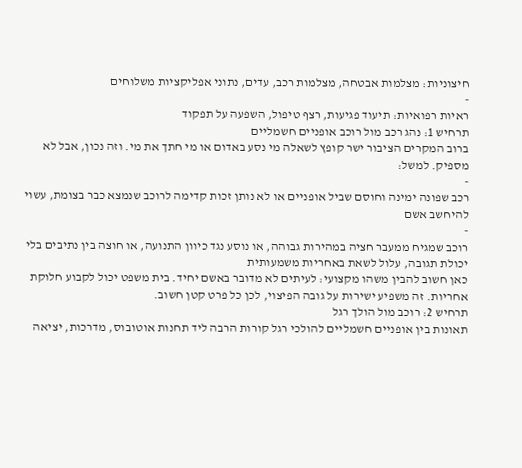חיצוניות: מצלמות אבטחה, מצלמות רכב, עדים, נתוני אפליקציות משלוחים
-
ראיות רפואיות: תיעוד פגיעות, רצף טיפול, השפעה על תפקוד
תרחיש 1: נהג רכב מול רוכב אופניים חשמליים
ברוב המקרים הציבור ישר קופץ לשאלה מי נסע באדום או מי חתך את מי. וזה נכון, אבל לא מספיק. למשל:
-
רכב שפונה ימינה וחוסם שביל אופניים או לא נותן זכות קדימה לרוכב שנמצא כבר בצומת, עשוי להיחשב אשם
-
רוכב שמגיח ממעבר חציה במהירות גבוהה, או נוסע נגד כיוון התנועה, או חוצה בין נתיבים בלי יכולת תגובה, עלול לשאת באחריות משמעותית
כאן חשוב להבין משהו מקצועי: לעיתים לא מדובר באשם יחיד. בית משפט יכול לקבוע חלוקת אחריות. זה משפיע ישירות על גובה הפיצוי, לכן כל פרט קטן חשוב.
תרחיש 2: רוכב מול הולך רגל
תאונות בין אופניים חשמליים להולכי רגל קורות הרבה ליד תחנות אוטובוס, מדרכות, יציאה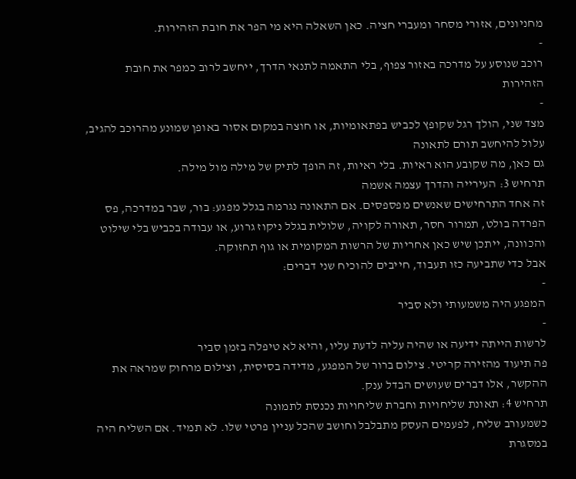מחניונים, אזורי מסחר ומעברי חציה. כאן השאלה היא מי הפר את חובת הזהירות.
-
רוכב שנוסע על מדרכה באזור צפוף, בלי התאמה לתנאי הדרך, ייחשב לרוב כמפר את חובת הזהירות
-
מצד שני, הולך רגל שקופץ לכביש בפתאומיות, או חוצה במקום אסור באופן שמונע מהרוכב להגיב, עלול להיחשב תורם לתאונה
גם כאן, מה שקובע הוא ראיות. בלי ראיות, זה הופך לתיק של מילה מול מילה.
תרחיש 3: העירייה והדרך עצמה אשמה
זה אחד התרחישים שאנשים מפספסים. אם התאונה נגרמה בגלל מפגע: בור, שבר במדרכה, פס הפרדה בולט, תמרור חסר, תאורה לקויה, שלולית בגלל ניקוז גרוע, או עבודה בכביש בלי שילוט והכוונה, ייתכן שיש כאן אחריות של הרשות המקומית או גוף תחזוקה.
אבל כדי שתביעה כזו תעבוד, חייבים להוכיח שני דברים:
-
המפגע היה משמעותי ולא סביר
-
לרשות הייתה ידיעה או שהיה עליה לדעת עליו, והיא לא טיפלה בזמן סביר
פה תיעוד מהזירה קריטי. צילום ברור של המפגע, מדידה בסיסית, וצילום מרחוק שמראה את ההקשר, אלו דברים שעושים הבדל ענק.
תרחיש 4: תאונת שליחויות וחברת שליחויות נכנסת לתמונה
כשמעורב שליח, לפעמים העסק מתבלבל וחושב שהכל עניין פרטי שלו. לא תמיד. אם השליח היה במסגרת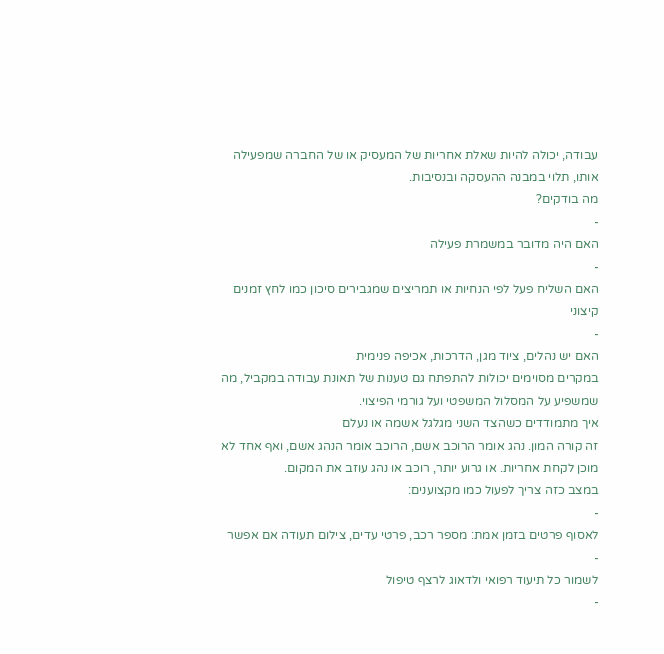עבודה, יכולה להיות שאלת אחריות של המעסיק או של החברה שמפעילה אותו, תלוי במבנה ההעסקה ובנסיבות.
מה בודקים?
-
האם היה מדובר במשמרת פעילה
-
האם השליח פעל לפי הנחיות או תמריצים שמגבירים סיכון כמו לחץ זמנים קיצוני
-
האם יש נהלים, ציוד מגן, הדרכות, אכיפה פנימית
במקרים מסוימים יכולות להתפתח גם טענות של תאונת עבודה במקביל, מה שמשפיע על המסלול המשפטי ועל גורמי הפיצוי.
איך מתמודדים כשהצד השני מגלגל אשמה או נעלם
זה קורה המון. נהג אומר הרוכב אשם, הרוכב אומר הנהג אשם, ואף אחד לא מוכן לקחת אחריות. או גרוע יותר, רוכב או נהג עוזב את המקום.
במצב כזה צריך לפעול כמו מקצוענים:
-
לאסוף פרטים בזמן אמת: מספר רכב, פרטי עדים, צילום תעודה אם אפשר
-
לשמור כל תיעוד רפואי ולדאוג לרצף טיפול
-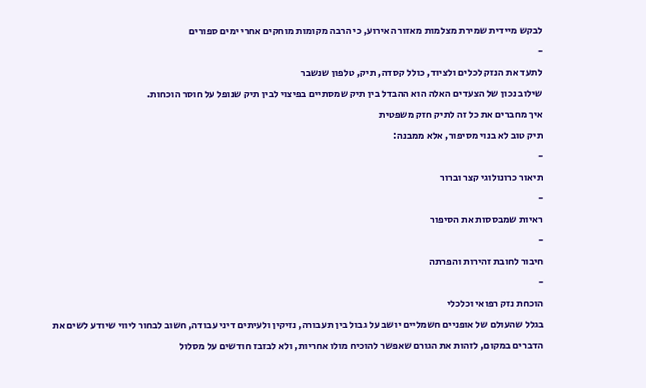לבקש מיידית שמירת מצלמות מאזור האירוע, כי הרבה מקומות מוחקים אחרי ימים ספורים
-
לתעד את הנזק לכלים ולציוד, כולל קסדה, תיק, טלפון שנשבר
שילוב נכון של הצעדים האלה הוא ההבדל בין תיק שמסתיים בפיצוי לבין תיק שנופל על חוסר הוכחות.
איך מחברים את כל זה לתיק חזק משפטית
תיק טוב לא בנוי מסיפור, אלא ממבנה:
-
תיאור כרונולוגי קצר וברור
-
ראיות שמבססות את הסיפור
-
חיבור לחובת זהירות והפרתה
-
הוכחת נזק רפואי וכלכלי
בגלל שהעולם של אופניים חשמליים יושב על גבול בין תעבורה, נזיקין ולעיתים דיני עבודה, חשוב לבחור ליווי שיודע לשים את הדברים במקום, לזהות את הגורם שאפשר להוכיח מולו אחריות, ולא לבזבז חודשים על מסלול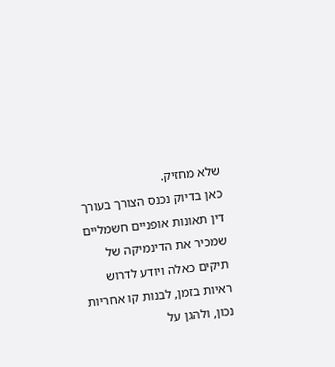שלא מחזיק.
כאן בדיוק נכנס הצורך בעורך דין תאונות אופניים חשמליים שמכיר את הדינמיקה של תיקים כאלה ויודע לדרוש ראיות בזמן, לבנות קו אחריות נכון, ולהגן על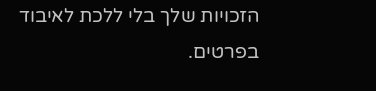הזכויות שלך בלי ללכת לאיבוד בפרטים.